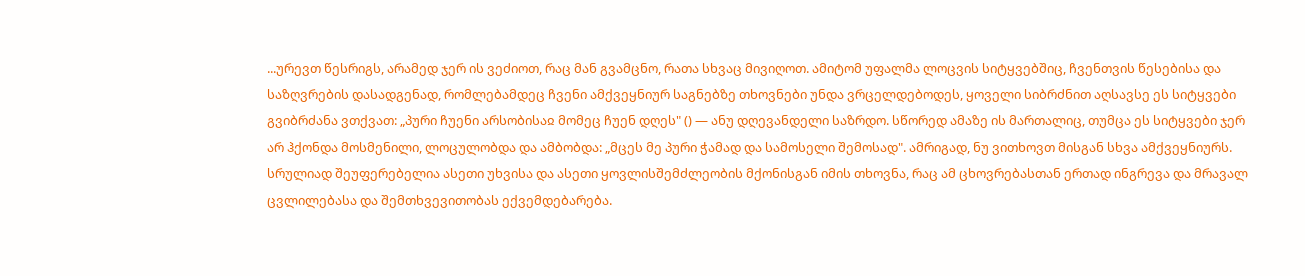...ურევთ წესრიგს, არამედ ჯერ ის ვეძიოთ, რაც მან გვამცნო, რათა სხვაც მივიღოთ. ამიტომ უფალმა ლოცვის სიტყვებშიც, ჩვენთვის წესებისა და საზღვრების დასადგენად, რომლებამდეც ჩვენი ამქვეყნიურ საგნებზე თხოვნები უნდა ვრცელდებოდეს, ყოველი სიბრძნით აღსავსე ეს სიტყვები გვიბრძანა ვთქვათ: „პური ჩუენი არსობისაჲ მომეც ჩუენ დღეს" () — ანუ დღევანდელი საზრდო. სწორედ ამაზე ის მართალიც, თუმცა ეს სიტყვები ჯერ არ ჰქონდა მოსმენილი, ლოცულობდა და ამბობდა: „მცეს მე პური ჭამად და სამოსელი შემოსად". ამრიგად, ნუ ვითხოვთ მისგან სხვა ამქვეყნიურს. სრულიად შეუფერებელია ასეთი უხვისა და ასეთი ყოვლისშემძლეობის მქონისგან იმის თხოვნა, რაც ამ ცხოვრებასთან ერთად ინგრევა და მრავალ ცვლილებასა და შემთხვევითობას ექვემდებარება.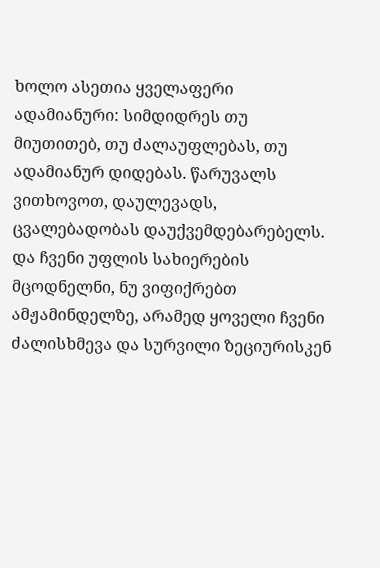ხოლო ასეთია ყველაფერი ადამიანური: სიმდიდრეს თუ მიუთითებ, თუ ძალაუფლებას, თუ ადამიანურ დიდებას. წარუვალს ვითხოვოთ, დაულევადს, ცვალებადობას დაუქვემდებარებელს. და ჩვენი უფლის სახიერების მცოდნელნი, ნუ ვიფიქრებთ ამჟამინდელზე, არამედ ყოველი ჩვენი ძალისხმევა და სურვილი ზეციურისკენ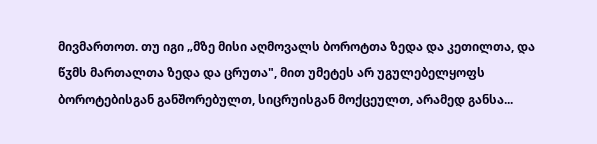მივმართოთ. თუ იგი „მზე მისი აღმოვალს ბოროტთა ზედა და კეთილთა, და წჳმს მართალთა ზედა და ცრუთა", მით უმეტეს არ უგულებელყოფს ბოროტებისგან განშორებულთ, სიცრუისგან მოქცეულთ, არამედ განსა...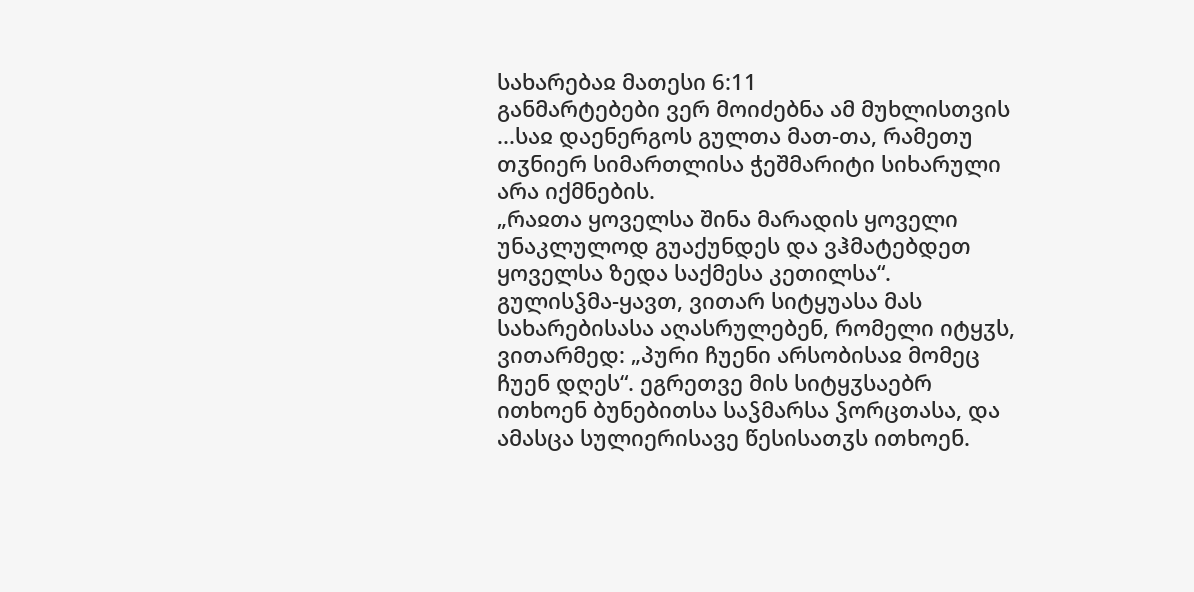სახარებაჲ მათესი 6:11
განმარტებები ვერ მოიძებნა ამ მუხლისთვის
...საჲ დაენერგოს გულთა მათ-თა, რამეთუ თჳნიერ სიმართლისა ჭეშმარიტი სიხარული არა იქმნების.
„რაჲთა ყოველსა შინა მარადის ყოველი უნაკლულოდ გუაქუნდეს და ვჰმატებდეთ ყოველსა ზედა საქმესა კეთილსა“.
გულისჴმა-ყავთ, ვითარ სიტყუასა მას სახარებისასა აღასრულებენ, რომელი იტყჳს, ვითარმედ: „პური ჩუენი არსობისაჲ მომეც ჩუენ დღეს“. ეგრეთვე მის სიტყჳსაებრ ითხოენ ბუნებითსა საჴმარსა ჴორცთასა, და ამასცა სულიერისავე წესისათჳს ითხოენ.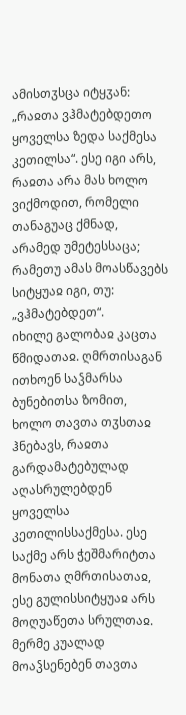ამისთჳსცა იტყჳან: „რაჲთა ვჰმატებდეთო ყოველსა ზედა საქმესა კეთილსა“. ესე იგი არს, რაჲთა არა მას ხოლო ვიქმოდით, რომელი თანაგუაც ქმნად, არამედ უმეტესსაცა; რამეთუ ამას მოასწავებს სიტყუაჲ იგი, თუ: „ვჰმატებდეთ“.
იხილე გალობაჲ კაცთა წმიდათაჲ. ღმრთისაგან ითხოენ საჴმარსა ბუნებითსა ზომით, ხოლო თავთა თჳსთაჲ ჰნებავს, რაჲთა გარდამატებულად აღასრულებდენ ყოველსა კეთილისსაქმესა. ესე საქმე არს ჭეშმარიტთა მონათა ღმრთისათაჲ, ესე გულისსიტყუაჲ არს მოღუაწეთა სრულთაჲ.
მერმე კუალად მოაჴსენებენ თავთა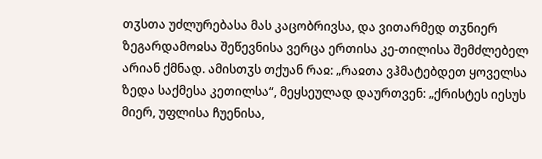თჳსთა უძლურებასა მას კაცობრივსა, და ვითარმედ თჳნიერ ზეგარდამოჲსა შეწევნისა ვერცა ერთისა კე-თილისა შემძლებელ არიან ქმნად. ამისთჳს თქუან რაჲ: „რაჲთა ვჰმატებდეთ ყოველსა ზედა საქმესა კეთილსა“, მეყსეულად დაურთვენ: „ქრისტეს იესუს მიერ, უფლისა ჩუენისა,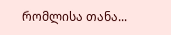რომლისა თანა...